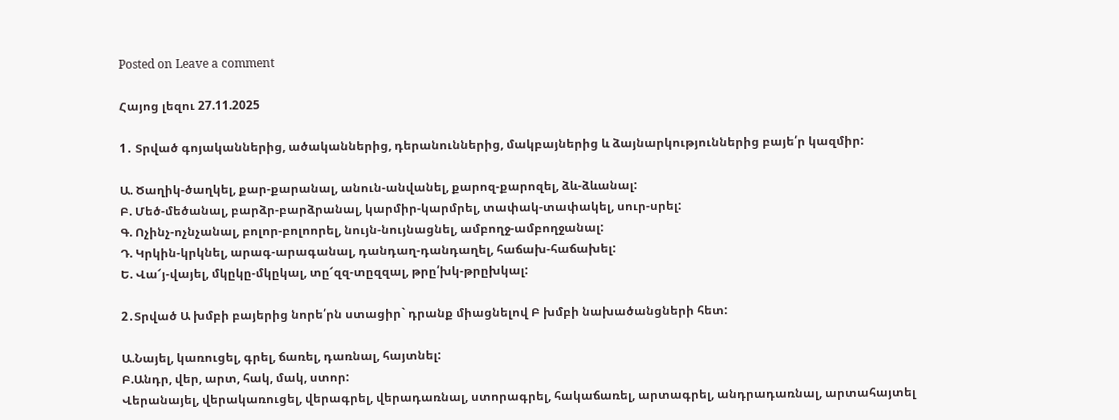Posted on Leave a comment

Հայոց լեզու 27.11.2025

1․ Տրված գոյականներից, ածականներից, դերանուններից, մակբայներից և ձայնարկություններից բայե՛ր կազմիր:

Ա. Ծաղիկ-ծաղկել, քար-քարանալ, անուն-անվանել, քարոզ-քարոզել, ձև-ձևանալ:
Բ. Մեծ-մեծանալ, բարձր-բարձրանալ, կարմիր-կարմրել, տափակ-տափակել, սուր-սրել:
Գ. Ոչինչ-ոչնչանալ, բոլոր-բոլոորել, նույն-նույնացնել, ամբողջ-ամբողջանալ:
Դ. Կրկին-կրկնել, արագ-արագանալ, դանդաղ-դանդաղել, հաճախ-հաճախել:
Ե. Վա՜յ-վայել, մկըկը-մկըկալ, տը՜զզ-տըզզալ, թրը՛խկ-թրըխկալ:

2․Տրված Ա խմբի բայերից նորե՛րն ստացիր` դրանք միացնելով Բ խմբի նախածանցների հետ:

Ա.Նայել, կառուցել, գրել, ճառել, դառնալ, հայտնել:
Բ.Անդր, վեր, արտ, հակ, մակ, ստոր:
Վերանայել, վերակառուցել, վերագրել, վերադառնալ, ստորագրել, հակաճառել, արտագրել, անդրադառնալ, արտահայտել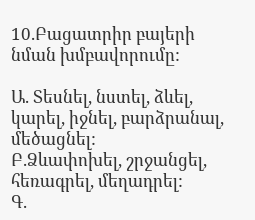10.Բացատրիր բայերի նման խմբավորումը:

Ա. Տեսնել, նստել, ձևել, կարել, իջնել, բարձրանալ, մեծացնել:
Բ.Ձևափոխել, շրջանցել, հեռագրել, մեղադրել:
Գ.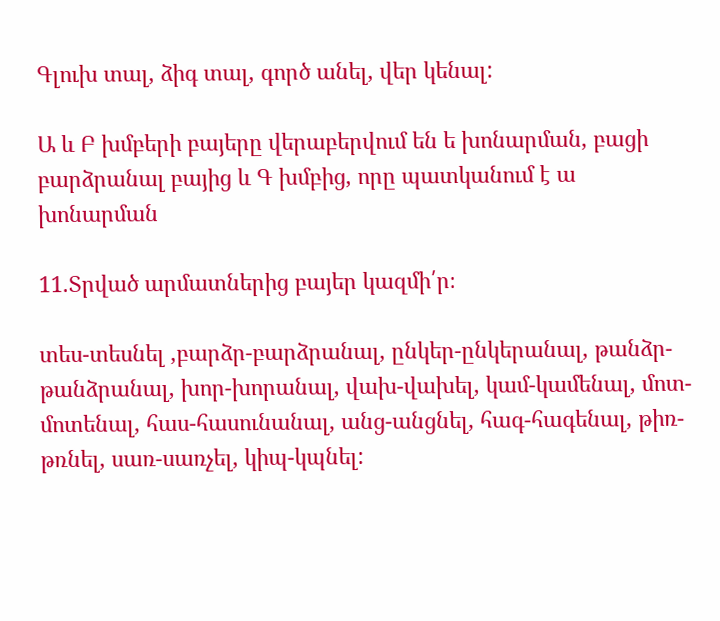Գլուխ տալ, ձիգ տալ, գործ անել, վեր կենալ:

Ա և Բ խմբերի բայերը վերաբերվում են ե խոնարման, բացի բարձրանալ բայից և Գ խմբից, որը պատկանում է ա խոնարման

11.Տրված արմատներից բայեր կազմի՛ր։

տես-տեսնել ,բարձր-բարձրանալ, ընկեր-ընկերանալ, թանձր-թանձրանալ, խոր-խորանալ, վախ-վախել, կամ-կամենալ, մոտ-մոտենալ, հաս-հասունանալ, անց-անցնել, հագ-հագենալ, թիռ-թռնել, սառ-սառչել, կիպ-կպնել: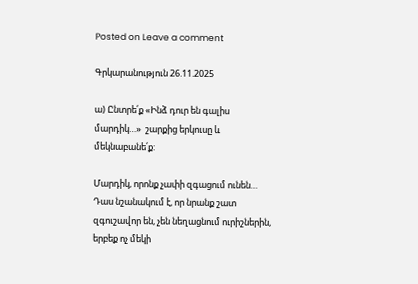Posted on Leave a comment

Գրկարանություն 26.11.2025

ա) Ընտրե՛ք «Ինձ դուր են գալիս մարդիկ…»  շարքից երկուսը և մեկնաբանե՛ք:

Մարդիկ, որոնք չափի զգացում ունեն…
Դաս նշանակում է, որ նրանք շատ զգուշավոր են, չեն նեղացնում ուրիշներին, երբեք ոչ մեկի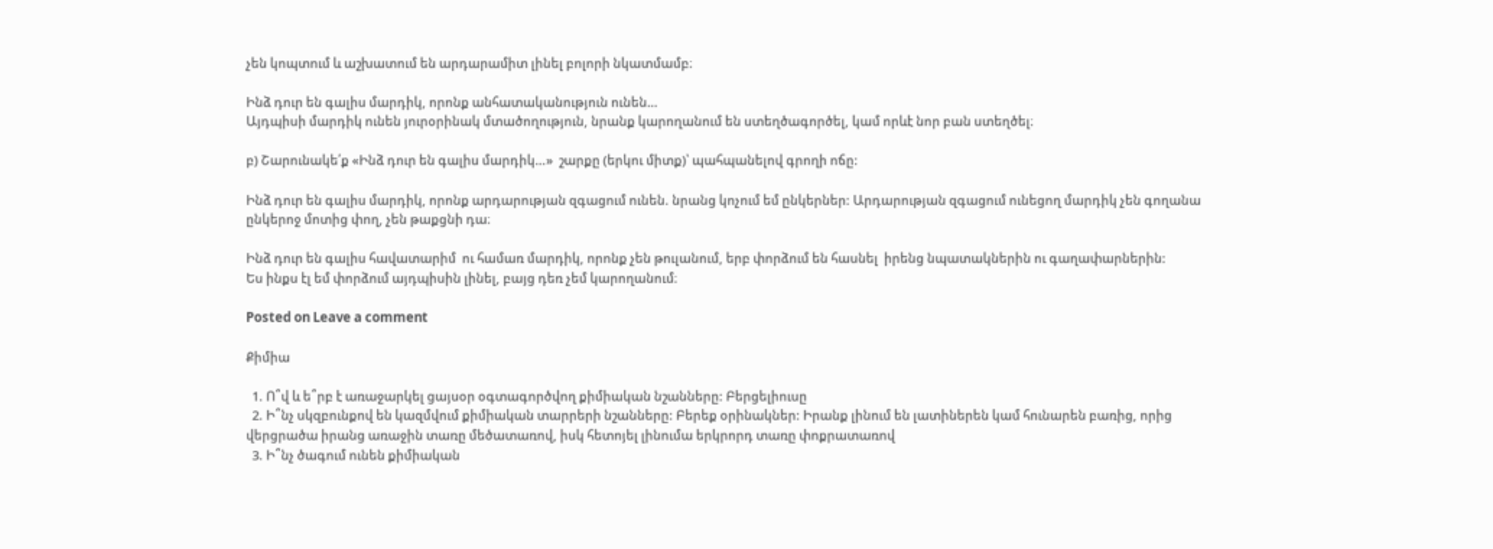չեն կոպտում և աշխատում են արդարամիտ լինել բոլորի նկատմամբ։

Ինձ դուր են գալիս մարդիկ, որոնք անհատականություն ունեն…
Այդպիսի մարդիկ ունեն յուրօրինակ մտածողություն, նրանք կարողանում են ստեղծագործել, կամ որևէ նոր բան ստեղծել։

բ) Շարունակե՛ք «Ինձ դուր են գալիս մարդիկ…»  շարքը (երկու միտք)՝ պահպանելով գրողի ոճը:

Ինձ դուր են գալիս մարդիկ, որոնք արդարության զգացում ունեն. նրանց կոչում եմ ընկերներ: Արդարության զգացում ունեցող մարդիկ չեն գողանա ընկերոջ մոտից փող, չեն թաքցնի դա։

Ինձ դուր են գալիս հավատարիմ  ու համառ մարդիկ, որոնք չեն թուլանում, երբ փորձում են հասնել  իրենց նպատակներին ու գաղափարներին:
Ես ինքս էլ եմ փորձում այդպիսին լինել, բայց դեռ չեմ կարողանում։

Posted on Leave a comment

Քիմիա

  1. Ո՞վ և ե՞րբ է առաջարկել ցայսօր օգտագործվող քիմիական նշանները: Բերցելիուսը
  2. Ի՞նչ սկզբունքով են կազմվում քիմիական տարրերի նշանները: Բերեք օրինակներ: Իրանք լինում են լատիներեն կամ հունարեն բառից, որից վերցրածա իրանց առաջին տառը մեծատառով, իսկ հետոյել լինումա երկրորդ տառը փոքրատառով
  3. Ի՞նչ ծագում ունեն քիմիական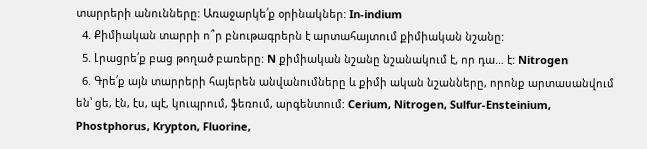տարրերի անունները: Առաջարկե՛ք օրինակներ: In-indium
  4. Քիմիական տարրի ո՞ր բնութագրերն է արտահայտում քիմիական նշանը:
  5. Լրացրե՛ք բաց թողած բառերը: N քիմիական նշանը նշանակում է, որ դա… է: Nitrogen
  6. Գրե՛ք այն տարրերի հայերեն անվանումները և քիմի ական նշանները, որոնք արտասանվում են՝ ցե, էն, էս, պէ, կուպրում, ֆեռում, արգենտում: Cerium, Nitrogen, Sulfur-Ensteinium, Phostphorus, Krypton, Fluorine,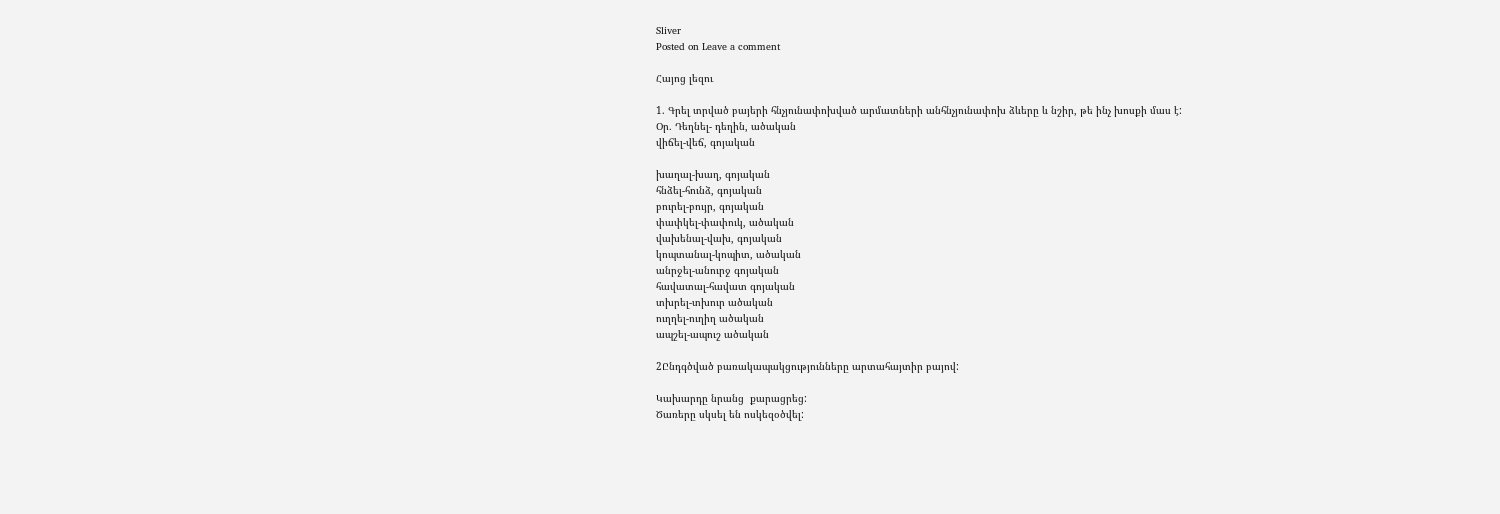Sliver
Posted on Leave a comment

Հայոց լեզու

1. Գրել տրված բայերի հնչյունափոխված արմատների անհնչյունափոխ ձևերը և նշիր, թե ինչ խոսքի մաս է:
Օր․ Դեղնել- դեղին, ածական
վիճել-վեճ, գոյական

խաղալ-խաղ, գոյական
հնձել-հունձ, գոյական
բուրել-բույր, գոյական
փափկել-փափուկ, ածական
վախենալ-վախ, գոյական
կոպտանալ-կոպիտ, ածական
անրջել-անուրջ գոյական
հավատալ-հավատ գոյական
տխրել-տխուր ածական
ուղղել-ուղիղ ածական
ապշել-ապուշ ածական

2Ընդգծված բառակապակցությունները արտահայտիր բայով:

Կախարդը նրանց  քարացրեց:
Ծառերը սկսել են ոսկեզօծվել: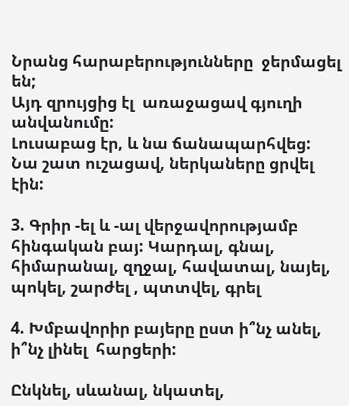Նրանց հարաբերությունները  ջերմացել են;
Այդ զրույցից էլ  առաջացավ գյուղի անվանումը:
Լուսաբաց էր, և նա ճանապարհվեց:
Նա շատ ուշացավ, ներկաները ցրվել էին:

3. Գրիր -ել և -ալ վերջավորությամբ հինգական բայ: Կարդալ, գնալ, հիմարանալ, զղջալ, հավատալ, նայել, պոկել, շարժել , պտտվել, գրել

4. Խմբավորիր բայերը ըստ ի՞նչ անել, ի՞նչ լինել  հարցերի:

Ընկնել, սևանալ, նկատել,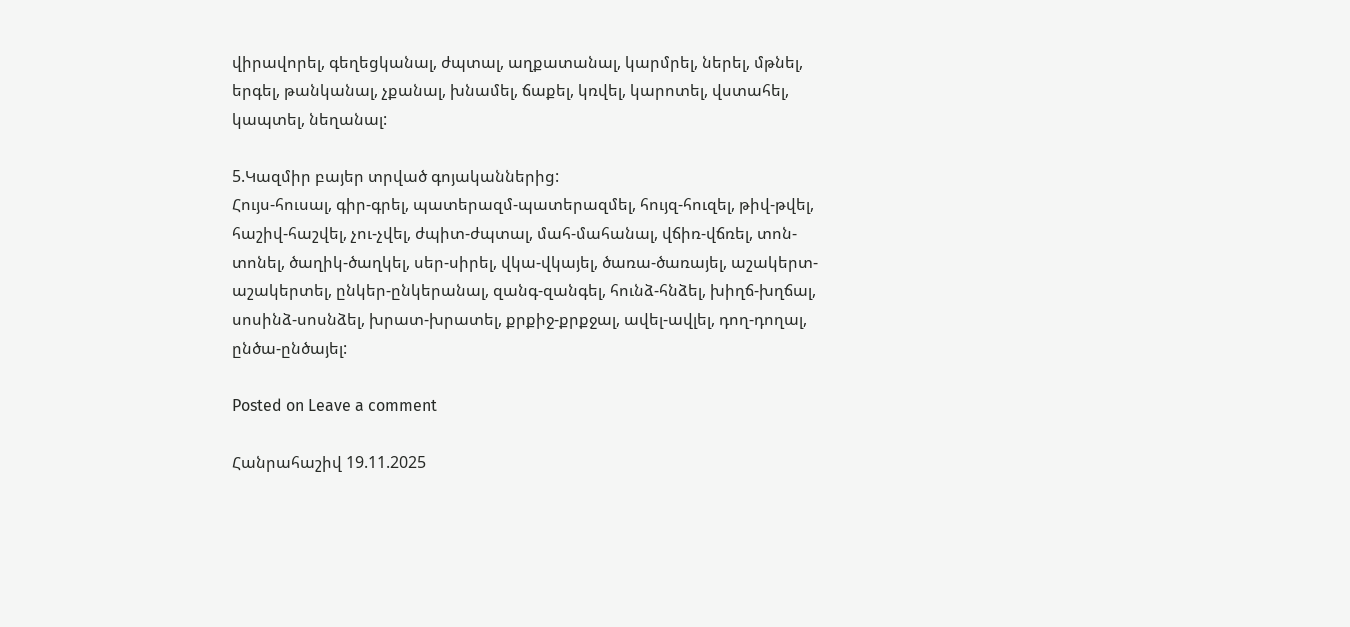վիրավորել, գեղեցկանալ, ժպտալ, աղքատանալ, կարմրել, ներել, մթնել, երգել, թանկանալ, չքանալ, խնամել, ճաքել, կռվել, կարոտել, վստահել, կապտել, նեղանալ:

5.Կազմիր բայեր տրված գոյականներից:
Հույս-հուսալ, գիր-գրել, պատերազմ-պատերազմել, հույզ-հուզել, թիվ-թվել, հաշիվ-հաշվել, չու-չվել, ժպիտ-ժպտալ, մահ-մահանալ, վճիռ-վճռել, տոն-տոնել, ծաղիկ-ծաղկել, սեր-սիրել, վկա-վկայել, ծառա-ծառայել, աշակերտ-աշակերտել, ընկեր-ընկերանալ, զանգ-զանգել, հունձ-հնձել, խիղճ-խղճալ, սոսինձ-սոսնձել, խրատ-խրատել, քրքիջ-քրքջալ, ավել-ավլել, դող-դողալ, ընծա-ընծայել:

Posted on Leave a comment

Հանրահաշիվ 19.11.2025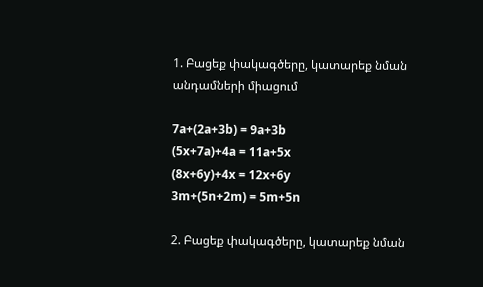1. Բացեք փակագծերը, կատարեք նման անդամների միացում

7a+(2a+3b) = 9a+3b
(5x+7a)+4a = 11a+5x
(8x+6y)+4x = 12x+6y
3m+(5n+2m) = 5m+5n

2. Բացեք փակագծերը, կատարեք նման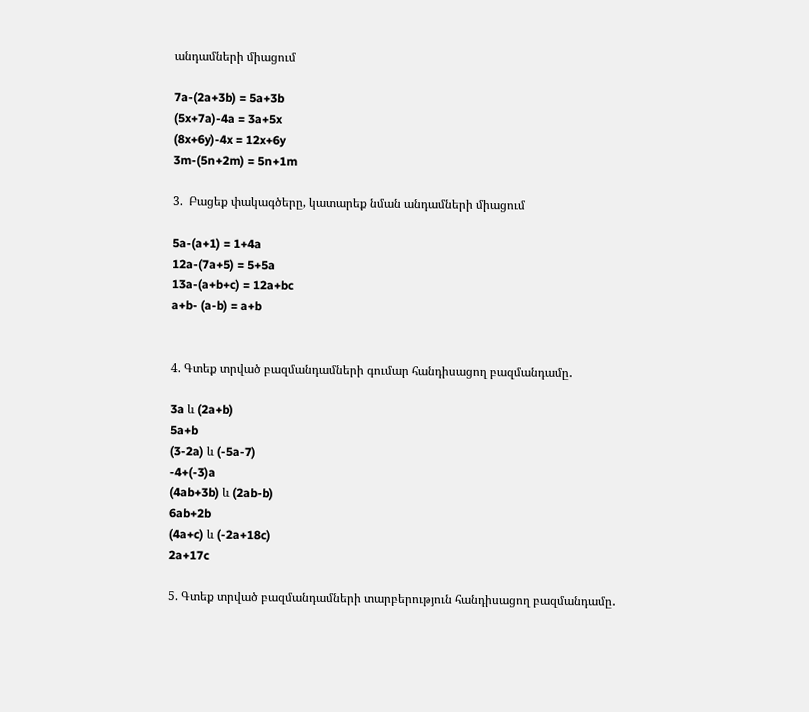անդամների միացում

7a-(2a+3b) = 5a+3b
(5x+7a)-4a = 3a+5x
(8x+6y)-4x = 12x+6y
3m-(5n+2m) = 5n+1m

3.  Բացեք փակագծերը, կատարեք նման անդամների միացում

5a-(a+1) = 1+4a
12a-(7a+5) = 5+5a
13a-(a+b+c) = 12a+bc
a+b- (a-b) = a+b


4. Գտեք տրված բազմանդամների գումար հանդիսացող բազմանդամը․

3a և (2a+b)
5a+b
(3-2a) և (-5a-7)
-4+(-3)a
(4ab+3b) և (2ab-b)
6ab+2b
(4a+c) և (-2a+18c)
2a+17c

5. Գտեք տրված բազմանդամների տարբերություն հանդիսացող բազմանդամը․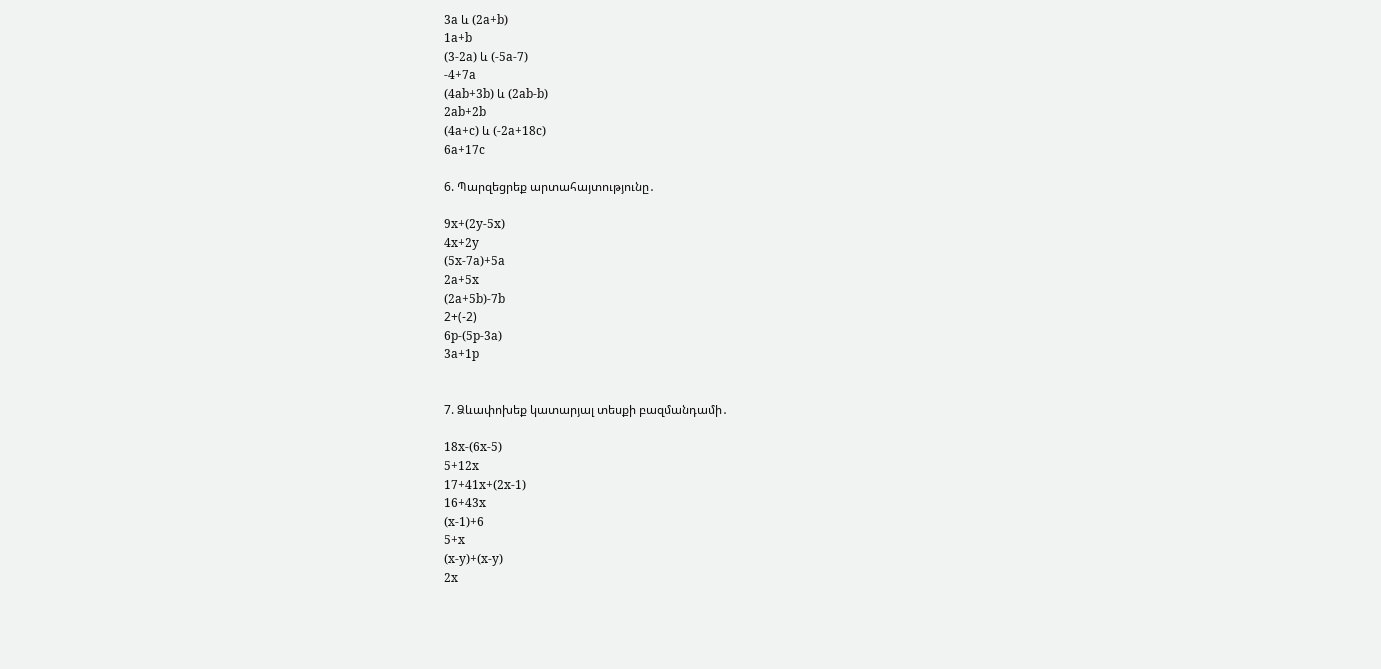3a և (2a+b)
1a+b
(3-2a) և (-5a-7)
-4+7a
(4ab+3b) և (2ab-b)
2ab+2b
(4a+c) և (-2a+18c)
6a+17c

6. Պարզեցրեք արտահայտությունը․

9x+(2y-5x)
4x+2y
(5x-7a)+5a
2a+5x
(2a+5b)-7b
2+(-2)
6p-(5p-3a)
3a+1p


7. Ձևափոխեք կատարյալ տեսքի բազմանդամի․

18x-(6x-5)
5+12x
17+41x+(2x-1)
16+43x
(x-1)+6
5+x
(x-y)+(x-y)
2x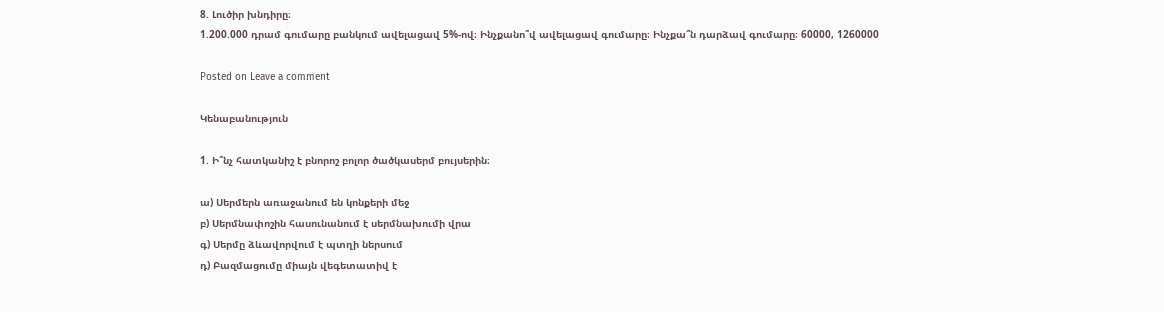8. Լուծիր խնդիրը։
1.200.000 դրամ գումարը բանկում ավելացավ 5%-ով։ Ինչքանո՞վ ավելացավ գումարը։ Ինչքա՞ն դարձավ գումարը։ 60000, 1260000

Posted on Leave a comment

Կենաբանություն

1. Ի՞նչ հատկանիշ է բնորոշ բոլոր ծածկասերմ բույսերին։

ա) Սերմերն առաջանում են կոնքերի մեջ
բ) Սերմնափոշին հասունանում է սերմնախումի վրա
գ) Սերմը ձևավորվում է պտղի ներսում
դ) Բազմացումը միայն վեգետատիվ է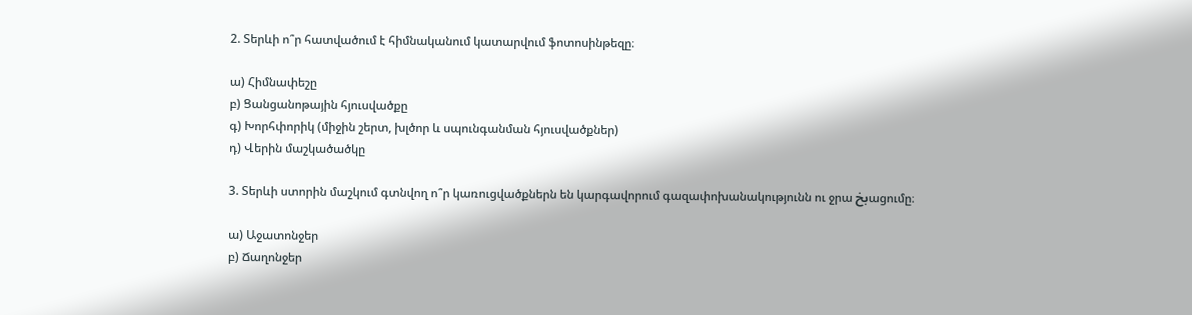2. Տերևի ո՞ր հատվածում է հիմնականում կատարվում ֆոտոսինթեզը։

ա) Հիմնափեշը
բ) Ցանցանոթային հյուսվածքը
գ) Խորհփորիկ (միջին շերտ, խլծոր և սպունգանման հյուսվածքներ)
դ) Վերին մաշկածածկը

3. Տերևի ստորին մաշկում գտնվող ո՞ր կառուցվածքներն են կարգավորում գազափոխանակությունն ու ջրա بخացումը։

ա) Աջատոնջեր
բ) Ճաղոնջեր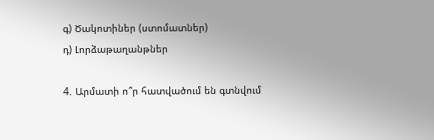գ) Ծակոտիներ (ստոմատներ)
դ) Լորձաթաղանթներ

4. Արմատի ո՞ր հատվածում են գտնվում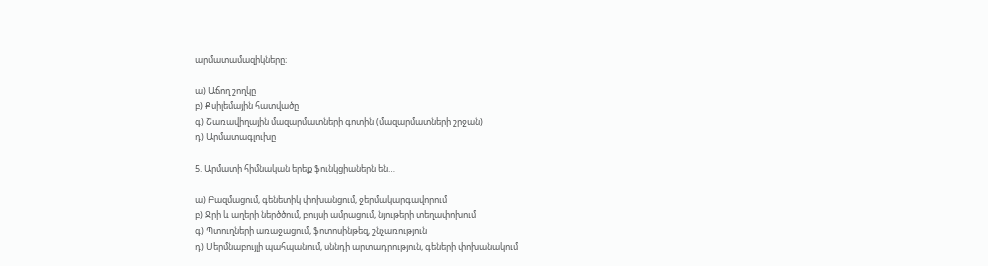արմատամազիկները։

ա) Աճող շողկը
բ) Քսիլեմային հատվածը
գ) Շառավիղային մազարմատների գոտին (մազարմատների շրջան)
դ) Արմատագլուխը

5. Արմատի հիմնական երեք ֆունկցիաներն են…

ա) Բազմացում, գենետիկ փոխանցում, ջերմակարգավորում
բ) Ջրի և աղերի ներծծում, բույսի ամրացում, նյութերի տեղափոխում
գ) Պտուղների առաջացում, ֆոտոսինթեզ, շնչառություն
դ) Սերմնաբույլի պահպանում, սննդի արտադրություն, գեների փոխանակում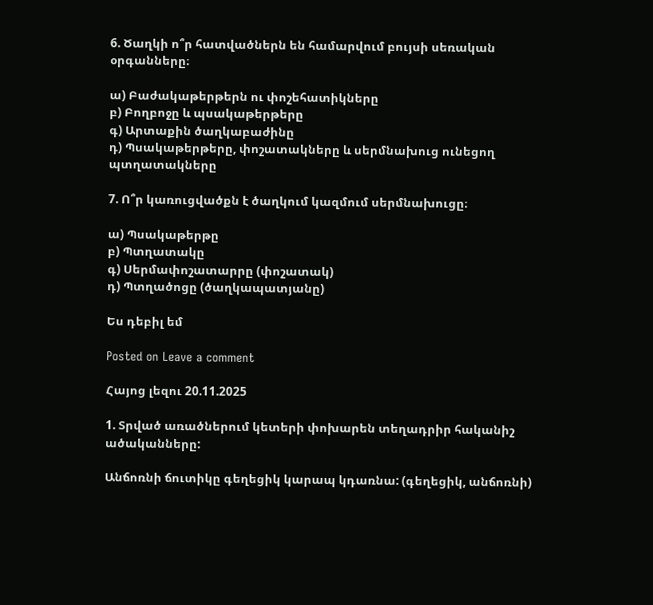6. Ծաղկի ո՞ր հատվածներն են համարվում բույսի սեռական օրգանները։

ա) Բաժակաթերթերն ու փոշեհատիկները
բ) Բողբոջը և պսակաթերթերը
գ) Արտաքին ծաղկաբաժինը
դ) Պսակաթերթերը, փոշատակները և սերմնախուց ունեցող պտղատակները

7. Ո՞ր կառուցվածքն է ծաղկում կազմում սերմնախուցը։

ա) Պսակաթերթը
բ) Պտղատակը
գ) Սերմափոշատարրը (փոշատակ)
դ) Պտղածոցը (ծաղկապատյանը)

Ես դեբիլ եմ

Posted on Leave a comment

Հայոց լեզու 20.11.2025

1. Տրված առածներում կետերի փոխարեն տեղադրիր հականիշ ածականները:

Անճոռնի ճուտիկը գեղեցիկ կարապ կդառնա: (գեղեցիկ, անճոռնի)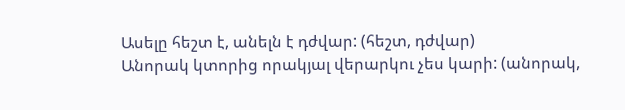Ասելը հեշտ է, անելն է դժվար: (հեշտ, դժվար)
Անորակ կտորից որակյալ վերարկու չես կարի: (անորակ,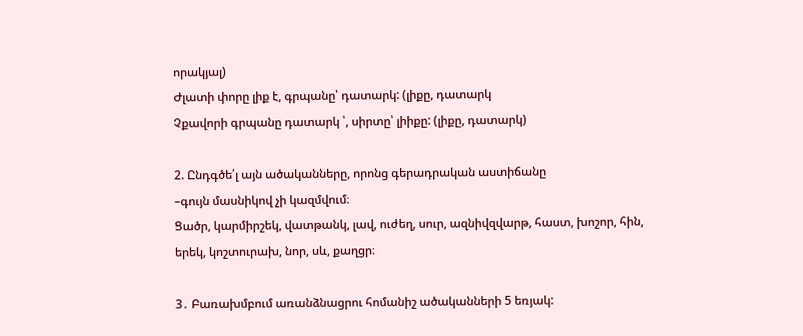որակյալ)
Ժլատի փորը լիք է, գրպանը՝ դատարկ: (լիքը, դատարկ
Չքավորի գրպանը դատարկ ՝, սիրտը՝ լիիքը: (լիքը, դատարկ)

2. Ընդգծե՛լ այն ածականները, որոնց գերադրական աստիճանը
–գույն մասնիկով չի կազմվում։
Ցածր, կարմիրշեկ, վատթանկ, լավ, ուժեղ, սուր, ազնիվզվարթ, հաստ, խոշոր, հին,
երեկ, կոշտուրախ, նոր, սև, քաղցր։

3․ Բառախմբում առանձնացրու հոմանիշ ածականների 5 եռյակ: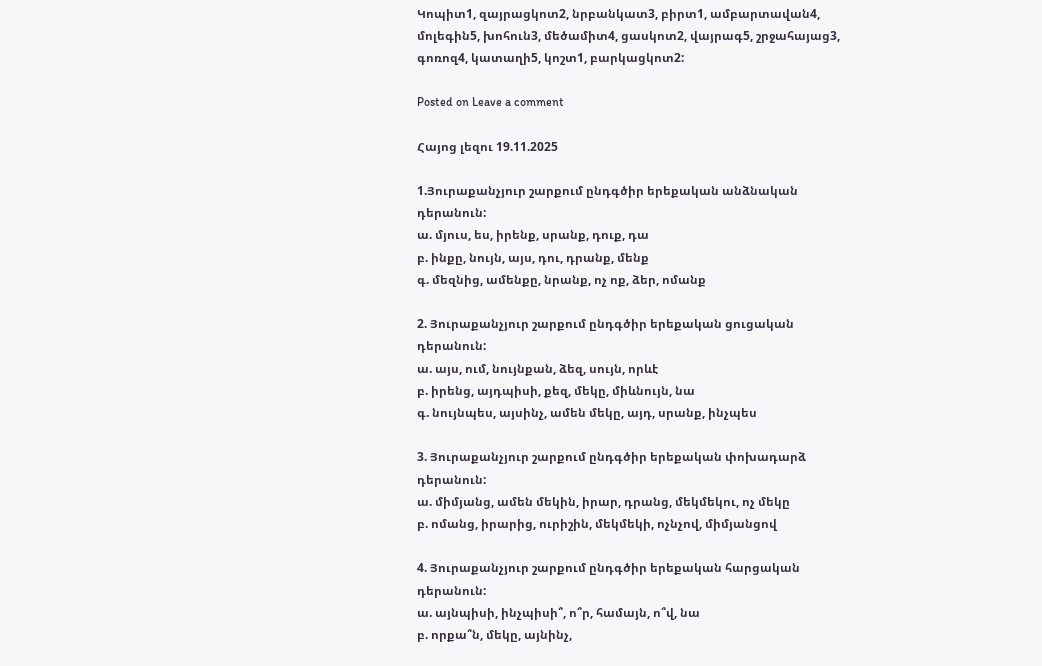Կոպիտ1, զայրացկոտ2, նրբանկատ3, բիրտ1, ամբարտավան4, մոլեգին5, խոհուն3, մեծամիտ4, ցասկոտ2, վայրագ5, շրջահայաց3, գոռոզ4, կատաղի5, կոշտ1, բարկացկոտ2:

Posted on Leave a comment

Հայոց լեզու 19.11.2025

1.Յուրաքանչյուր շարքում ընդգծիր երեքական անձնական դերանուն:
ա. մյուս, ես, իրենք, սրանք, դուք, դա
բ. ինքը, նույն, այս, դու, դրանք, մենք
գ. մեզնից, ամենքը, նրանք, ոչ ոք, ձեր, ոմանք

2. Յուրաքանչյուր շարքում ընդգծիր երեքական ցուցական դերանուն:
ա. այս, ում, նույնքան, ձեզ, սույն, որևէ
բ. իրենց, այդպիսի, քեզ, մեկը, միևնույն, նա
գ. նույնպես, այսինչ, ամեն մեկը, այդ, սրանք, ինչպես

3. Յուրաքանչյուր շարքում ընդգծիր երեքական փոխադարձ դերանուն:
ա. միմյանց, ամեն մեկին, իրար, դրանց, մեկմեկու, ոչ մեկը
բ. ոմանց, իրարից, ուրիշին, մեկմեկի, ոչնչով, միմյանցով

4. Յուրաքանչյուր շարքում ընդգծիր երեքական հարցական դերանուն:
ա. այնպիսի, ինչպիսի՞, ո՞ր, համայն, ո՞վ, նա
բ. որքա՞ն, մեկը, այնինչ,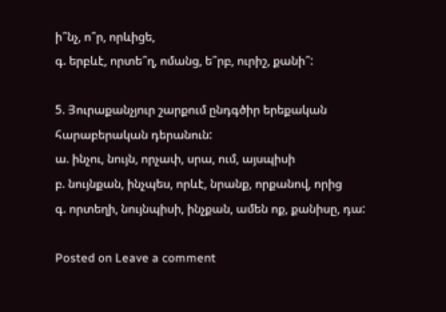ի՞նչ, ո՞ր, որևիցե,
գ. երբևէ, որտե՞ղ, ոմանց, ե՞րբ, ուրիշ, քանի՞:

5. Յուրաքանչյուր շարքում ընդգծիր երեքական հարաբերական դերանուն:
ա. ինչու, նույն, որչափ, սրա, ում, այսպիսի
բ. նույնքան, ինչպես, որևէ, նրանք, որքանով, որից
գ. որտեղի, նույնպիսի, ինչքան, ամեն ոք, քանիսը, դա:

Posted on Leave a comment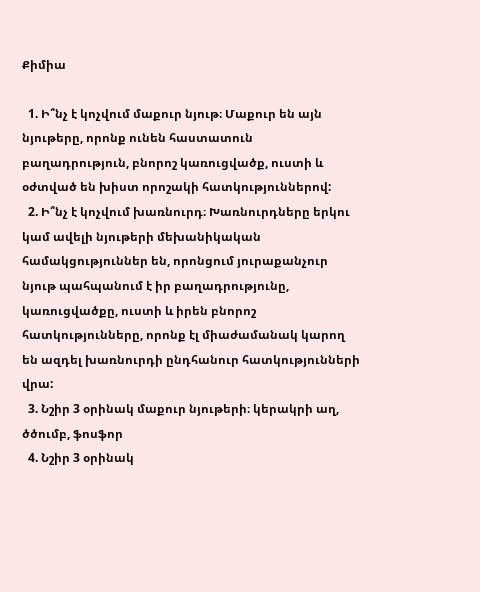Քիմիա

  1. Ի՞նչ է կոչվում մաքուր նյութ։ Մաքուր են այն նյութերը, որոնք ունեն հաստատուն բաղադրություն, բնորոշ կառուցվածք, ուստի և օժտված են խիստ որոշակի հատկություններով:
  2. Ի՞նչ է կոչվում խառնուրդ։ Խառնուրդները երկու կամ ավելի նյութերի մեխանիկական համակցություններ են, որոնցում յուրաքանչուր նյութ պահպանում է իր բաղադրությունը, կառուցվածքը, ուստի և իրեն բնորոշ հատկությունները, որոնք էլ միաժամանակ կարող են ազդել խառնուրդի ընդհանուր հատկությունների վրա:
  3. Նշիր 3 օրինակ մաքուր նյութերի։ կերակրի աղ, ծծումբ, ֆոսֆոր
  4. Նշիր 3 օրինակ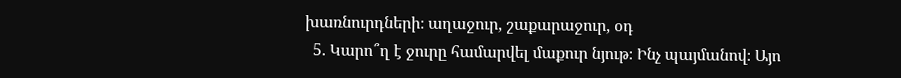խառնուրդների։ աղաջուր, շաքարաջուր, օդ
  5. Կարո՞ղ է ջուրը համարվել մաքուր նյութ։ Ինչ պայմանով։ Այո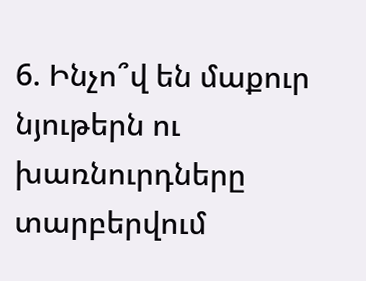6. Ինչո՞վ են մաքուր նյութերն ու խառնուրդները տարբերվում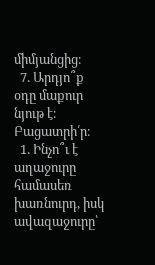միմյանցից։
  7. Արդյո՞ք օդը մաքուր նյութ է։ Բացատրի՛ր։
  1. Ինչո՞ւ է աղաջուրը համասեռ խառնուրդ, իսկ ավազաջուրը՝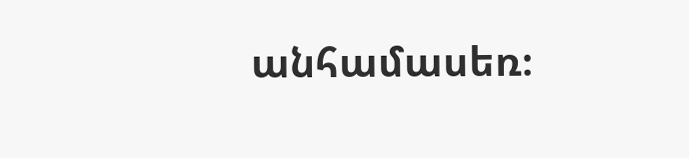անհամասեռ։